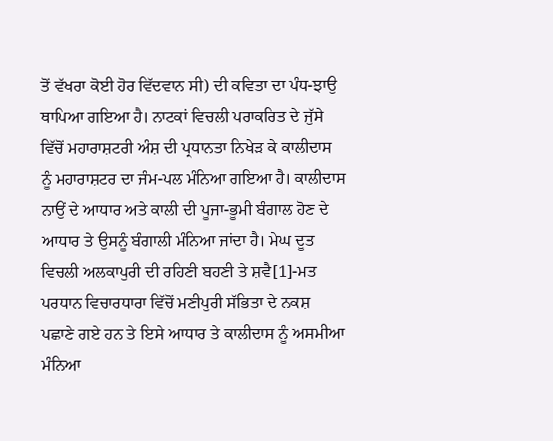ਤੋਂ ਵੱਖਰਾ ਕੋਈ ਹੋਰ ਵਿੱਦਵਾਨ ਸੀ) ਦੀ ਕਵਿਤਾ ਦਾ ਪੰਧ-ਝਾਉ ਥਾਪਿਆ ਗਇਆ ਹੈ। ਨਾਟਕਾਂ ਵਿਚਲੀ ਪਰਾਕਰਿਤ ਦੇ ਜੁੱਸੇ ਵਿੱਚੋਂ ਮਹਾਰਾਸ਼ਟਰੀ ਅੰਸ਼ ਦੀ ਪ੍ਰਧਾਨਤਾ ਨਿਖੇੜ ਕੇ ਕਾਲੀਦਾਸ ਨੂੰ ਮਹਾਰਾਸ਼ਟਰ ਦਾ ਜੰਮ-ਪਲ ਮੰਨਿਆ ਗਇਆ ਹੈ। ਕਾਲੀਦਾਸ ਨਾਉਂ ਦੇ ਆਧਾਰ ਅਤੇ ਕਾਲੀ ਦੀ ਪੂਜਾ-ਭੂਮੀ ਬੰਗਾਲ ਹੋਣ ਦੇ ਆਧਾਰ ਤੇ ਉਸਨੂੰ ਬੰਗਾਲੀ ਮੰਨਿਆ ਜਾਂਦਾ ਹੈ। ਮੇਘ ਦੂਤ ਵਿਚਲੀ ਅਲਕਾਪੁਰੀ ਦੀ ਰਹਿਣੀ ਬਹਣੀ ਤੇ ਸ਼ਵੈ[1]-ਮਤ ਪਰਧਾਨ ਵਿਚਾਰਧਾਰਾ ਵਿੱਚੋਂ ਮਣੀਪੁਰੀ ਸੱਭਿਤਾ ਦੇ ਨਕਸ਼ ਪਛਾਣੇ ਗਏ ਹਨ ਤੇ ਇਸੇ ਆਧਾਰ ਤੇ ਕਾਲੀਦਾਸ ਨੂੰ ਅਸਮੀਆ ਮੰਨਿਆ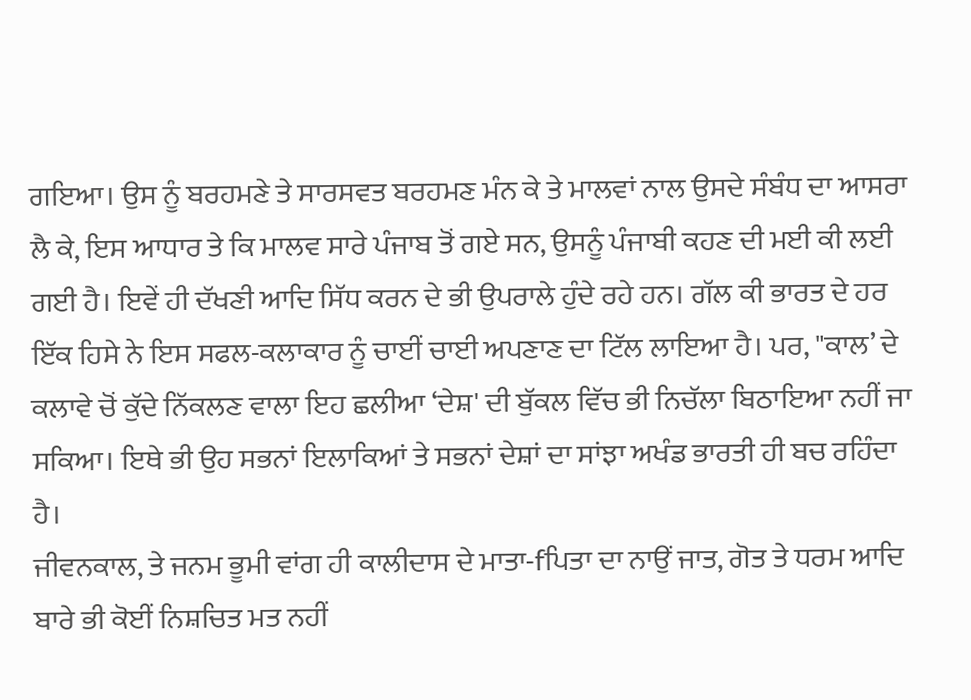ਗਇਆ। ਉਸ ਨੂੰ ਬਰਹਮਣੇ ਤੇ ਸਾਰਸਵਤ ਬਰਹਮਣ ਮੰਨ ਕੇ ਤੇ ਮਾਲਵਾਂ ਨਾਲ ਉਸਦੇ ਸੰਬੰਧ ਦਾ ਆਸਰਾ ਲੈ ਕੇ, ਇਸ ਆਧਾਰ ਤੇ ਕਿ ਮਾਲਵ ਸਾਰੇ ਪੰਜਾਬ ਤੋਂ ਗਏ ਸਨ, ਉਸਨੂੰ ਪੰਜਾਬੀ ਕਹਣ ਦੀ ਮਈ ਕੀ ਲਈ ਗਈ ਹੈ। ਇਵੇਂ ਹੀ ਦੱਖਣੀ ਆਦਿ ਸਿੱਧ ਕਰਨ ਦੇ ਭੀ ਉਪਰਾਲੇ ਹੁੰਦੇ ਰਹੇ ਹਨ। ਗੱਲ ਕੀ ਭਾਰਤ ਦੇ ਹਰ ਇੱਕ ਹਿਸੇ ਨੇ ਇਸ ਸਫਲ-ਕਲਾਕਾਰ ਨੂੰ ਚਾਈਂ ਚਾਈ ਅਪਣਾਣ ਦਾ ਟਿੱਲ ਲਾਇਆ ਹੈ। ਪਰ, "ਕਾਲ’ ਦੇ ਕਲਾਵੇ ਚੋਂ ਕੁੱਦੇ ਨਿੱਕਲਣ ਵਾਲਾ ਇਹ ਛਲੀਆ ‘ਦੇਸ਼' ਦੀ ਬੁੱਕਲ ਵਿੱਚ ਭੀ ਨਿਚੱਲਾ ਬਿਠਾਇਆ ਨਹੀਂ ਜਾ ਸਕਿਆ। ਇਥੇ ਭੀ ਉਹ ਸਭਨਾਂ ਇਲਾਕਿਆਂ ਤੇ ਸਭਨਾਂ ਦੇਸ਼ਾਂ ਦਾ ਸਾਂਝਾ ਅਖੰਡ ਭਾਰਤੀ ਹੀ ਬਚ ਰਹਿੰਦਾ ਹੈ।
ਜੀਵਨਕਾਲ, ਤੇ ਜਨਮ ਭੂਮੀ ਵਾਂਗ ਹੀ ਕਾਲੀਦਾਸ ਦੇ ਮਾਤਾ-fਪਿਤਾ ਦਾ ਨਾਉਂ ਜਾਤ, ਗੋਤ ਤੇ ਧਰਮ ਆਦਿ ਬਾਰੇ ਭੀ ਕੋਈਂ ਨਿਸ਼ਚਿਤ ਮਤ ਨਹੀਂ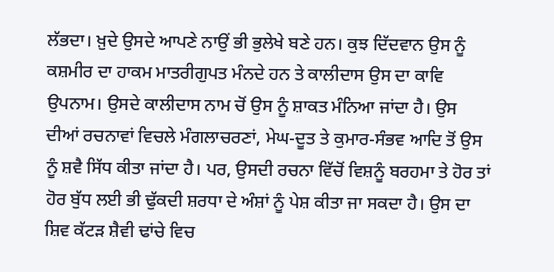ਲੱਭਦਾ। ਖ਼ੁਦੇ ਉਸਦੇ ਆਪਣੇ ਨਾਉਂ ਭੀ ਭੁਲੇਖੇ ਬਣੇ ਹਨ। ਕੁਝ ਦਿੱਦਵਾਨ ਉਸ ਨੂੰ ਕਸ਼ਮੀਰ ਦਾ ਹਾਕਮ ਮਾਤਰੀਗੁਪਤ ਮੰਨਦੇ ਹਨ ਤੇ ਕਾਲੀਦਾਸ ਉਸ ਦਾ ਕਾਵਿ ਉਪਨਾਮ। ਉਸਦੇ ਕਾਲੀਦਾਸ ਨਾਮ ਚੋਂ ਉਸ ਨੂੰ ਸ਼ਾਕਤ ਮੰਨਿਆ ਜਾਂਦਾ ਹੈ। ਉਸ ਦੀਆਂ ਰਚਨਾਵਾਂ ਵਿਚਲੇ ਮੰਗਲਾਚਰਣਾਂ, ਮੇਘ-ਦੂਤ ਤੇ ਕੁਮਾਰ-ਸੰਭਵ ਆਦਿ ਤੋਂ ਉਸ ਨੂੰ ਸ਼ਵੈ ਸਿੱਧ ਕੀਤਾ ਜਾਂਦਾ ਹੈ। ਪਰ, ਉਸਦੀ ਰਚਨਾ ਵਿੱਚੋਂ ਵਿਸ਼ਨੂੰ ਬਰਹਮਾ ਤੇ ਹੋਰ ਤਾਂ ਹੋਰ ਬੁੱਧ ਲਈ ਭੀ ਢੁੱਕਦੀ ਸ਼ਰਧਾ ਦੇ ਅੰਸ਼ਾਂ ਨੂੰ ਪੇਸ਼ ਕੀਤਾ ਜਾ ਸਕਦਾ ਹੈ। ਉਸ ਦਾ ਸ਼ਿਵ ਕੱਟੜ ਸ਼ੈਵੀ ਢਾਂਚੇ ਵਿਚ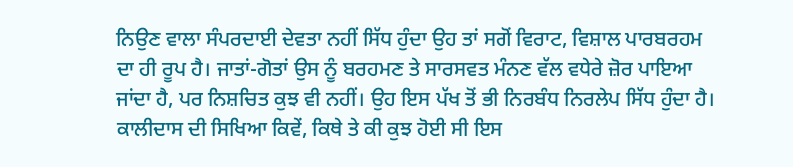ਨਿਉਣ ਵਾਲਾ ਸੰਪਰਦਾਈ ਦੇਵਤਾ ਨਹੀਂ ਸਿੱਧ ਹੁੰਦਾ ਉਹ ਤਾਂ ਸਗੋਂ ਵਿਰਾਟ, ਵਿਸ਼ਾਲ ਪਾਰਬਰਹਮ ਦਾ ਹੀ ਰੂਪ ਹੈ। ਜਾਤਾਂ-ਗੋਤਾਂ ਉਸ ਨੂੰ ਬਰਹਮਣ ਤੇ ਸਾਰਸਵਤ ਮੰਨਣ ਵੱਲ ਵਧੇਰੇ ਜ਼ੋਰ ਪਾਇਆ ਜਾਂਦਾ ਹੈ, ਪਰ ਨਿਸ਼ਚਿਤ ਕੁਝ ਵੀ ਨਹੀਂ। ਉਹ ਇਸ ਪੱਖ ਤੋਂ ਭੀ ਨਿਰਬੰਧ ਨਿਰਲੇਪ ਸਿੱਧ ਹੁੰਦਾ ਹੈ।
ਕਾਲੀਦਾਸ ਦੀ ਸਿਖਿਆ ਕਿਵੇਂ, ਕਿਥੇ ਤੇ ਕੀ ਕੁਝ ਹੋਈ ਸੀ ਇਸ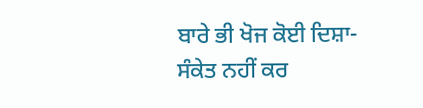ਬਾਰੇ ਭੀ ਖੋਜ ਕੋਈ ਦਿਸ਼ਾ-ਸੰਕੇਤ ਨਹੀਂ ਕਰ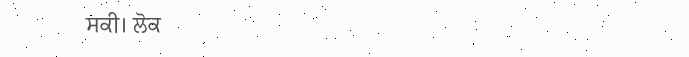ਸਕੀ। ਲੋਕ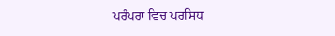ਪਰੰਪਰਾ ਵਿਚ ਪਰਸਿਧ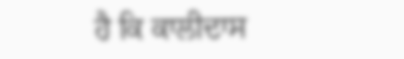ਹੈ ਕਿ ਕਾਲੀਦਾਸ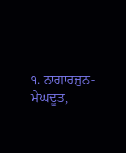੧. ਨਾਗਾਰਜੁਨ-ਮੇਘਦੂਤ,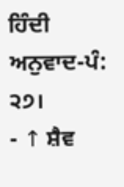ਹਿੰਦੀ ਅਨੁਵਾਦ-ਪੰ: ੨੭।
- ↑ ਸ਼ੈਵ